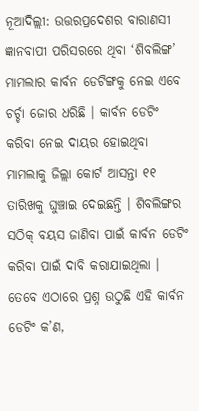ନୂଆଦିଲ୍ଲୀ: ଉତ୍ତରପ୍ରଦେଶର ବାରାଣସୀ ଜ୍ଞାନବାପୀ ପରିସରରେ ଥିବା ‘ଶିବଲିଙ୍ଗ’ ମାମଲାର କାର୍ବନ ଡେଟିଙ୍ଗକୁ ନେଇ ଏବେ ଚର୍ଚ୍ଚା ଜୋର ଧରିଛି । କାର୍ବନ ଡେଟିଂ କରିବା ନେଇ ଦାୟର ହୋଇଥିବା ମାମଲାକୁ ଜିଲ୍ଲା କୋର୍ଟ ଆସନ୍ତା ୧୧ ତାରିଖକୁ ଘୁଞ୍ଚାଇ ଦେଇଛନ୍ତି । ଶିବଲିଙ୍ଗର ସଠିକ୍ ବୟସ ଜାଣିବା ପାଇଁ କାର୍ବନ ଡେଟିଂ କରିବା ପାଇଁ ଦାବି କରାଯାଇଥିଲା । ତେବେ ଏଠାରେ ପ୍ରଶ୍ନ ଉଠୁଛି ଏହି କାର୍ବନ ଡେଟିଂ କ’ଣ,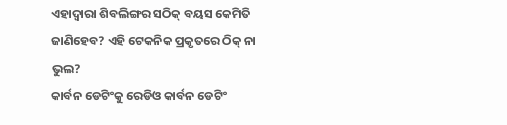ଏହାଦ୍ୱାରା ଶିବଲିଙ୍ଗର ସଠିକ୍ ବୟସ କେମିତି ଜାଣିହେବ? ଏହି ଟେକନିକ ପ୍ରକୃତରେ ଠିକ୍ ନା ଭୁଲ?
କାର୍ବନ ଡେଟିଂକୁ ରେଡିଓ କାର୍ବନ ଡେଟିଂ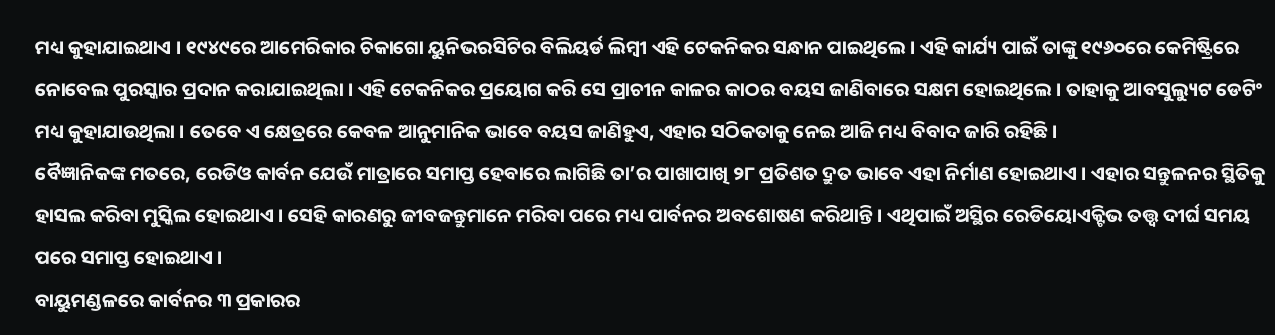ମଧ୍ୟ କୁହାଯାଇଥାଏ । ୧୯୪୯ରେ ଆମେରିକାର ଚିକାଗୋ ୟୁନିଭରସିଟିର ବିଲିୟର୍ଡ ଲିମ୍ବୀ ଏହି ଟେକନିକର ସନ୍ଧାନ ପାଇଥିଲେ । ଏହି କାର୍ଯ୍ୟ ପାଇଁ ତାଙ୍କୁ ୧୯୬୦ରେ କେମିଷ୍ଟ୍ରିରେ ନୋବେଲ ପୁରସ୍କାର ପ୍ରଦାନ କରାଯାଇଥିଲା । ଏହି ଟେକନିକର ପ୍ରୟୋଗ କରି ସେ ପ୍ରାଚୀନ କାଳର କାଠର ବୟସ ଜାଣିବାରେ ସକ୍ଷମ ହୋଇଥିଲେ । ତାହାକୁ ଆବସୁଲ୍ୟୁଟ ଡେଟିଂ ମଧ୍ୟ କୁହାଯାଉଥିଲା । ତେବେ ଏ କ୍ଷେତ୍ରରେ କେବଳ ଆନୁମାନିକ ଭାବେ ବୟସ ଜାଣିହୁଏ, ଏହାର ସଠିକତାକୁ ନେଇ ଆଜି ମଧ୍ୟ ବିବାଦ ଜାରି ରହିଛି ।
ବୈଜ୍ଞାନିକଙ୍କ ମତରେ, ରେଡିଓ କାର୍ବନ ଯେଉଁ ମାତ୍ରାରେ ସମାପ୍ତ ହେବାରେ ଲାଗିଛି ତା’ର ପାଖାପାଖି ୨୮ ପ୍ରତିଶତ ଦ୍ରୁତ ଭାବେ ଏହା ନିର୍ମାଣ ହୋଇଥାଏ । ଏହାର ସନ୍ତୁଳନର ସ୍ଥିତିକୁ ହାସଲ କରିବା ମୁସ୍କିଲ ହୋଇଥାଏ । ସେହି କାରଣରୁ ଜୀବଜନ୍ତୁମାନେ ମରିବା ପରେ ମଧ୍ୟ ପାର୍ବନର ଅବଶୋଷଣ କରିଥାନ୍ତି । ଏଥିପାଇଁ ଅସ୍ଥିର ରେଡିୟୋଏକ୍ଟିଭ ତତ୍ତ୍ୱ ଦୀର୍ଘ ସମୟ ପରେ ସମାପ୍ତ ହୋଇଥାଏ ।
ବାୟୁମଣ୍ଡଳରେ କାର୍ବନର ୩ ପ୍ରକାରର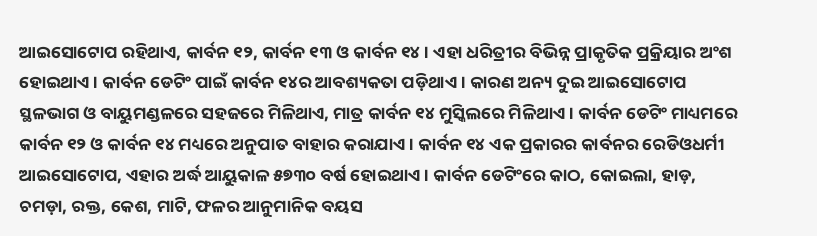ଆଇସୋଟୋପ ରହିଥାଏ, କାର୍ବନ ୧୨, କାର୍ବନ ୧୩ ଓ କାର୍ବନ ୧୪ । ଏହା ଧରିତ୍ରୀର ବିଭିନ୍ନ ପ୍ରାକୃତିକ ପ୍ରକ୍ରିୟାର ଅଂଶ ହୋଇଥାଏ । କାର୍ବନ ଡେଟିଂ ପାଇଁ କାର୍ବନ ୧୪ର ଆବଶ୍ୟକତା ପଡ଼ିଥାଏ । କାରଣ ଅନ୍ୟ ଦୁଇ ଆଇସୋଟୋପ ସ୍ଥଳଭାଗ ଓ ବାୟୁମଣ୍ଡଳରେ ସହଜରେ ମିଳିଥାଏ, ମାତ୍ର କାର୍ବନ ୧୪ ମୁସ୍କିଲରେ ମିଳିଥାଏ । କାର୍ବନ ଡେଟିଂ ମାଧ୍ୟମରେ କାର୍ବନ ୧୨ ଓ କାର୍ବନ ୧୪ ମଧ୍ୟରେ ଅନୁପାତ ବାହାର କରାଯାଏ । କାର୍ବନ ୧୪ ଏକ ପ୍ରକାରର କାର୍ବନର ରେଡିଓଧର୍ମୀ ଆଇସୋଟୋପ, ଏହାର ଅର୍ଦ୍ଧ ଆୟୁକାଳ ୫୭୩୦ ବର୍ଷ ହୋଇଥାଏ । କାର୍ବନ ଡେଟିଂରେ କାଠ, କୋଇଲା, ହାଡ଼, ଚମଡ଼ା, ରକ୍ତ, କେଶ, ମାଟି, ଫଳର ଆନୁମାନିକ ବୟସ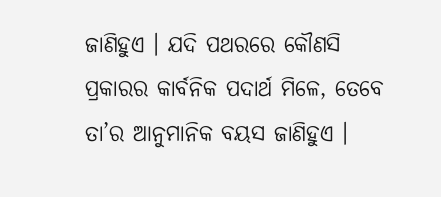ଜାଣିହୁଏ । ଯଦି ପଥରରେ କୌଣସି ପ୍ରକାରର କାର୍ବନିକ ପଦାର୍ଥ ମିଳେ, ତେବେ ତା’ର ଆନୁମାନିକ ବୟସ ଜାଣିହୁଏ ।